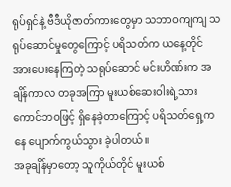ရုပ်ရှင်နဲ့ ဗီဒီယိုဇာတ်ကားတွေမှာ သဘာဝကျကျ သရုပ်ဆောင်မှုတွေကြောင့် ပရိသတ်က ယနေ့တိုင် အားပေးနေကြတဲ့ သရုပ်ဆောင် မင်းဟိဏ်းက အချိန်ကာလ တခုအကြာ မူးယစ်ဆေးဝါးရဲ့သားကောင်ဘဝဖြင့် ရှိနေခဲ့တာကြောင့် ပရိသတ်ရှေ့ကနေ ပျောက်ကွယ်သွား ခဲ့ပါတယ်။
အခုချိန်မှာတော့ သူကိုယ်တိုင် မူးယစ်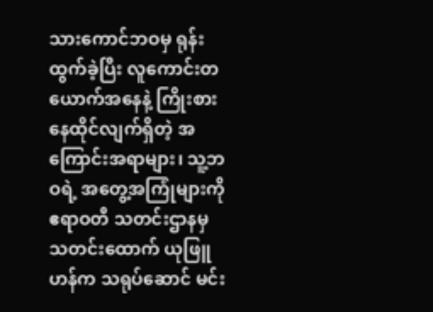သားကောင်ဘဝမှ ရုန်းထွက်ခဲ့ပြီး လူကောင်းတယောက်အနေနဲ့ ကြိုးစားနေထိုင်လျက်ရှိတဲ့ အကြောင်းအရာများ၊ သူ့ဘဝရဲ့ အတွေ့အကြုံများကို ဧရာဝတီ သတင်းဌာနမှ သတင်းထောက် ယုဖြူဟန်က သရုပ်ဆောင် မင်း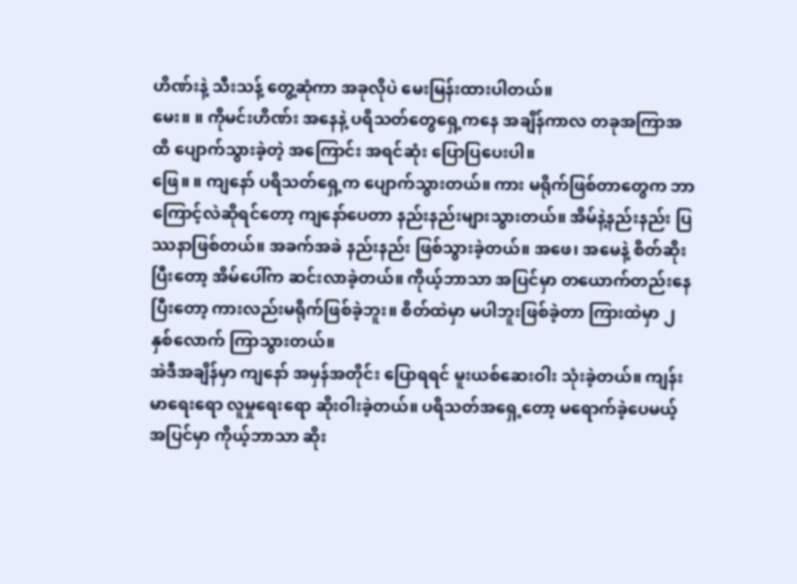ဟိဏ်းနဲ့ သီးသန့် တွေ့ဆုံကာ အခုလိုပဲ မေးမြန်းထားပါတယ်။
မေး။ ။ ကိုမင်းဟိဏ်း အနေနဲ့ ပရိသတ်တွေရှေ့ကနေ အချိန်ကာလ တခုအကြာအထိ ပျောက်သွားခဲ့တဲ့ အကြောင်း အရင်ဆုံး ပြောပြပေးပါ။
ဖြေ။ ။ ကျနော် ပရိသတ်ရှေ့က ပျောက်သွားတယ်။ ကား မရိုက်ဖြစ်တာတွေက ဘာကြောင့်လဲဆိုရင်တော့ ကျနော်ပေတာ နည်းနည်းများသွားတယ်။ အိမ်နဲ့နည်းနည်း ပြဿနာဖြစ်တယ်။ အခက်အခဲ နည်းနည်း ဖြစ်သွားခဲ့တယ်။ အဖေ၊ အမေနဲ့ စိတ်ဆိုးပြီးတော့ အိမ်ပေါ်က ဆင်းလာခဲ့တယ်။ ကိုယ့်ဘာသာ အပြင်မှာ တယောက်တည်းနေပြီးတော့ ကားလည်းမရိုက်ဖြစ်ခဲ့ဘူး။ စိတ်ထဲမှာ မပါဘူးဖြစ်ခဲ့တာ ကြားထဲမှာ ၂ နှစ်လောက် ကြာသွားတယ်။
အဲဒီအချိန်မှာ ကျနော် အမှန်အတိုင်း ပြောရရင် မူးယစ်ဆေးဝါး သုံးခဲ့တယ်။ ကျန်းမာရေးရော လူမှုရေးရော ဆိုးဝါးခဲ့တယ်။ ပရိသတ်အရှေ့တော့ မရောက်ခဲ့ပေမယ့် အပြင်မှာ ကိုယ့်ဘာသာ ဆိုး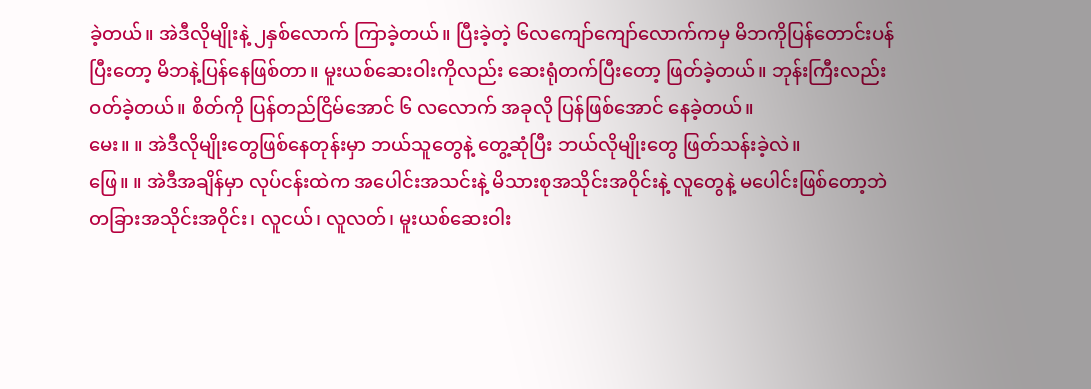ခဲ့တယ်။ အဲဒီလိုမျိုးနဲ့ ၂နှစ်လောက် ကြာခဲ့တယ်။ ပြီးခဲ့တဲ့ ၆လကျော်ကျော်လောက်ကမှ မိဘကိုပြန်တောင်းပန်ပြီးတော့ မိဘနဲ့ပြန်နေဖြစ်တာ။ မူးယစ်ဆေးဝါးကိုလည်း ဆေးရုံတက်ပြီးတော့ ဖြတ်ခဲ့တယ်။ ဘုန်းကြီးလည်း ဝတ်ခဲ့တယ်။ စိတ်ကို ပြန်တည်ငြိမ်အောင် ၆ လလောက် အခုလို ပြန်ဖြစ်အောင် နေခဲ့တယ်။
မေး။ ။ အဲဒီလိုမျိုးတွေဖြစ်နေတုန်းမှာ ဘယ်သူတွေနဲ့ တွေ့ဆုံပြီး ဘယ်လိုမျိုးတွေ ဖြတ်သန်းခဲ့လဲ။
ဖြေ။ ။ အဲဒီအချိန်မှာ လုပ်ငန်းထဲက အပေါင်းအသင်းနဲ့ မိသားစုအသိုင်းအဝိုင်းနဲ့ လူတွေနဲ့ မပေါင်းဖြစ်တော့ဘဲ တခြားအသိုင်းအဝိုင်း၊ လူငယ်၊ လူလတ်၊ မူးယစ်ဆေးဝါး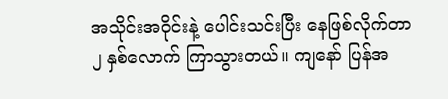အသိုင်းအဝိုင်းနဲ့ ပေါင်းသင်းပြီး နေဖြစ်လိုက်တာ ၂ နှစ်လောက် ကြာသွားတယ်။ ကျနော် ပြန်အ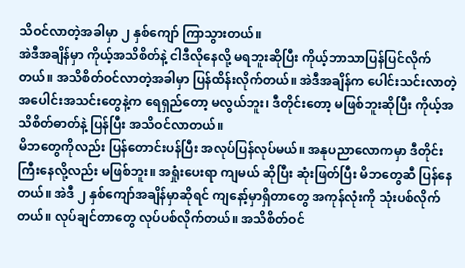သိဝင်လာတဲ့အခါမှာ ၂ နှစ်ကျော် ကြာသွားတယ်။
အဲဒီအချိန်မှာ ကိုယ့်အသိစိတ်နဲ့ ငါဒီလိုနေလို့ မရဘူးဆိုပြီး ကိုယ့်ဘာသာပြန်ပြင်လိုက်တယ်။ အသိစိတ်ဝင်လာတဲ့အခါမှာ ပြန်ထိန်းလိုက်တယ်။ အဲဒီအချိန်က ပေါင်းသင်းလာတဲ့ အပေါင်းအသင်းတွေနဲ့က ရေရှည်တော့ မလွယ်ဘူး၊ ဒီတိုင်းတော့ မဖြစ်ဘူးဆိုပြီး ကိုယ့်အသိစိတ်ဓာတ်နဲ့ ပြန်ပြီး အသိဝင်လာတယ်။
မိဘတွေကိုလည်း ပြန်တောင်းပန်ပြီး အလုပ်ပြန်လုပ်မယ်။ အနုပညာလောကမှာ ဒီတိုင်းကြီးနေလို့လည်း မဖြစ်ဘူး။ အရှုံးပေးရာ ကျမယ် ဆိုပြီး ဆုံးဖြတ်ပြီး မိဘတွေဆီ ပြန်နေတယ်။ အဲဒီ ၂ နှစ်ကျော်အချိန်မှာဆိုရင် ကျနော့်မှာရှိတာတွေ အကုန်လုံးကို သုံးပစ်လိုက်တယ်။ လုပ်ချင်တာတွေ လုပ်ပစ်လိုက်တယ်။ အသိစိတ်ဝင်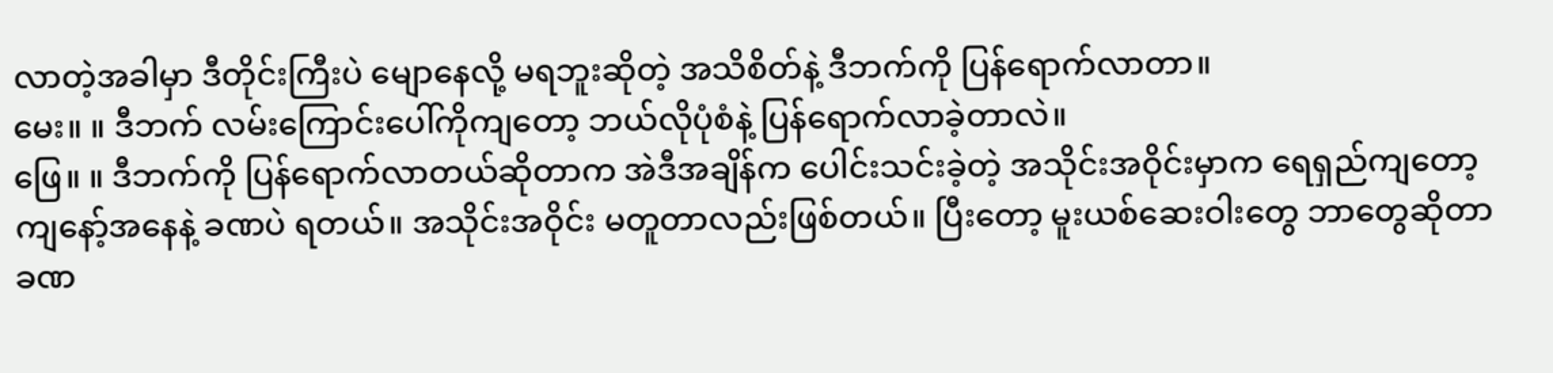လာတဲ့အခါမှာ ဒီတိုင်းကြီးပဲ မျောနေလို့ မရဘူးဆိုတဲ့ အသိစိတ်နဲ့ ဒီဘက်ကို ပြန်ရောက်လာတာ။
မေး။ ။ ဒီဘက် လမ်းကြောင်းပေါ်ကိုကျတော့ ဘယ်လိုပုံစံနဲ့ ပြန်ရောက်လာခဲ့တာလဲ။
ဖြေ။ ။ ဒီဘက်ကို ပြန်ရောက်လာတယ်ဆိုတာက အဲဒီအချိန်က ပေါင်းသင်းခဲ့တဲ့ အသိုင်းအဝိုင်းမှာက ရေရှည်ကျတော့ ကျနော့်အနေနဲ့ ခဏပဲ ရတယ်။ အသိုင်းအဝိုင်း မတူတာလည်းဖြစ်တယ်။ ပြီးတော့ မူးယစ်ဆေးဝါးတွေ ဘာတွေဆိုတာ ခဏ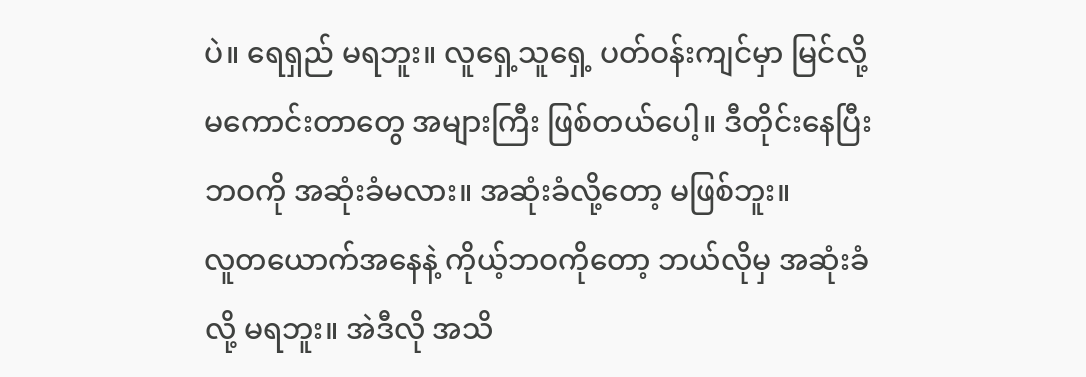ပဲ။ ရေရှည် မရဘူး။ လူရှေ့သူရှေ့ ပတ်ဝန်းကျင်မှာ မြင်လို့မကောင်းတာတွေ အများကြီး ဖြစ်တယ်ပေါ့။ ဒီတိုင်းနေပြီး ဘဝကို အဆုံးခံမလား။ အဆုံးခံလို့တော့ မဖြစ်ဘူး။
လူတယောက်အနေနဲ့ ကိုယ့်ဘဝကိုတော့ ဘယ်လိုမှ အဆုံးခံလို့ မရဘူး။ အဲဒီလို အသိ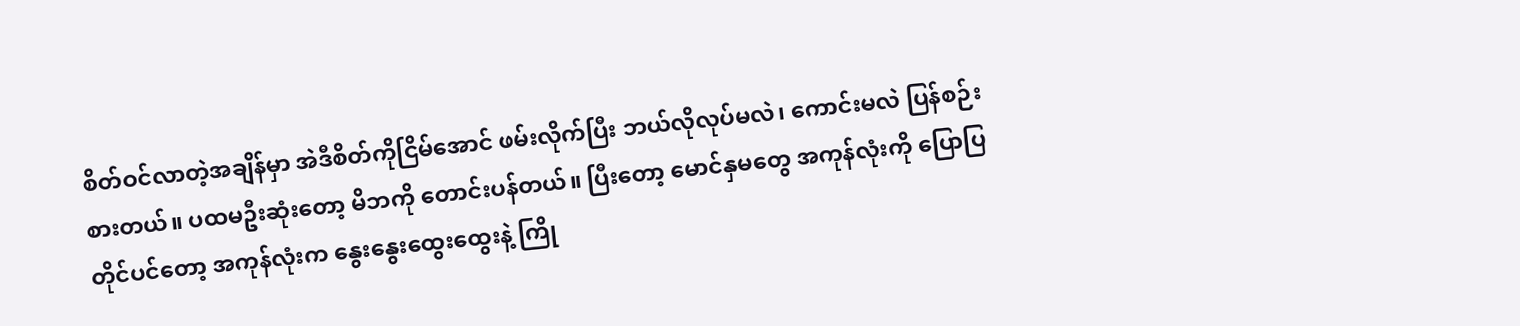စိတ်ဝင်လာတဲ့အချိန်မှာ အဲဒီစိတ်ကိုငြိမ်အောင် ဖမ်းလိုက်ပြီး ဘယ်လိုလုပ်မလဲ၊ ကောင်းမလဲ ပြန်စဉ်းစားတယ်။ ပထမဦးဆုံးတော့ မိဘကို တောင်းပန်တယ်။ ပြီးတော့ မောင်နှမတွေ အကုန်လုံးကို ပြောပြတိုင်ပင်တော့ အကုန်လုံးက နွေးနွေးထွေးထွေးနဲ့ ကြို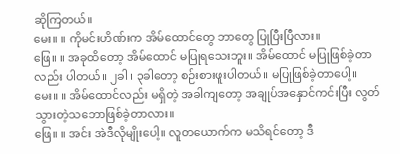ဆိုကြတယ်။
မေး။ ။ ကိုမင်းဟိဏ်းက အိမ်ထောင်တွေ ဘာတွေ ပြုပြီးပြီလား။
ဖြေ။ ။ အခုထိတော့ အိမ်ထောင် မပြုရသေးဘူး။ အိမ်ထောင် မပြုဖြစ်ခဲ့တာလည်း ပါတယ်။ ၂ခါ ၊ ၃ခါတော့ စဉ်းစားဖူးပါတယ်။ မပြုဖြစ်ခဲ့တာပေါ့။
မေး။ ။ အိမ်ထောင်လည်း မရှိတဲ့ အခါကျတော့ အချုပ်အနှောင်ကင်းပြီး လွတ်သွားတဲ့သဘောဖြစ်ခဲ့တာလား။
ဖြေ။ ။ အင်း အဲဒီလိုမျိုးပေါ့။ လူတယောက်က မသိရင်တော့ ဒီ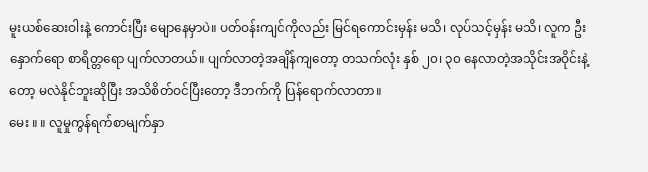မူးယစ်ဆေးဝါးနဲ့ ကောင်းပြီး မျောနေမှာပဲ။ ပတ်ဝန်းကျင်ကိုလည်း မြင်ရကောင်းမှန်း မသိ၊ လုပ်သင့်မှန်း မသိ၊ လူက ဦးနှောက်ရော စာရိတ္တရော ပျက်လာတယ်။ ပျက်လာတဲ့အချိန်ကျတော့ တသက်လုံး နှစ် ၂၀၊ ၃၀ နေလာတဲ့အသိုင်းအဝိုင်းနဲ့တော့ မလဲနိုင်ဘူးဆိုပြီး အသိစိတ်ဝင်ပြီးတော့ ဒီဘက်ကို ပြန်ရောက်လာတာ။
မေး ။ ။ လူမှုကွန်ရက်စာမျက်နှာ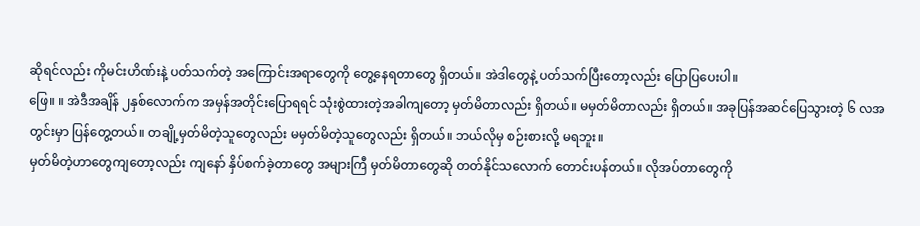ဆိုရင်လည်း ကိုမင်းဟိဏ်းနဲ့ ပတ်သက်တဲ့ အကြောင်းအရာတွေကို တွေ့နေရတာတွေ ရှိတယ်။ အဲဒါတွေနဲ့ ပတ်သက်ပြီးတော့လည်း ပြောပြပေးပါ။
ဖြေ။ ။ အဲဒီအချိန် ၂နှစ်လောက်က အမှန်အတိုင်းပြောရရင် သုံးစွဲထားတဲ့အခါကျတော့ မှတ်မိတာလည်း ရှိတယ်။ မမှတ်မိတာလည်း ရှိတယ်။ အခုပြန်အဆင်ပြေသွားတဲ့ ၆ လအတွင်းမှာ ပြန်တွေ့တယ်။ တချို့မှတ်မိတဲ့သူတွေလည်း မမှတ်မိတဲ့သူတွေလည်း ရှိတယ်။ ဘယ်လိုမှ စဉ်းစားလို့ မရဘူး။
မှတ်မိတဲ့ဟာတွေကျတော့လည်း ကျနော် နှိပ်စက်ခဲ့တာတွေ အများကြီ မှတ်မိတာတွေဆို တတ်နိုင်သလောက် တောင်းပန်တယ်။ လိုအပ်တာတွေကို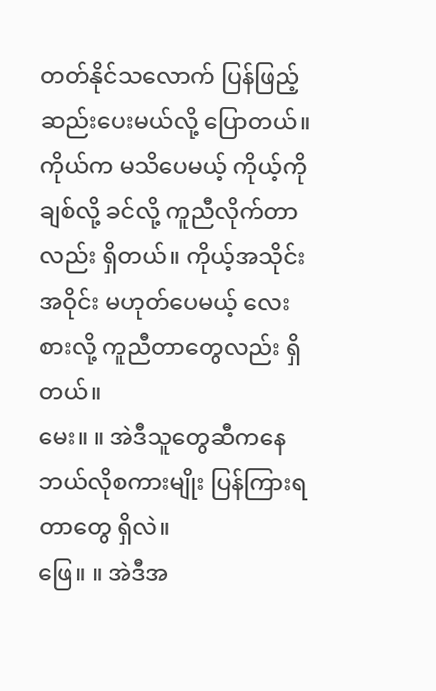တတ်နိုင်သလောက် ပြန်ဖြည့်ဆည်းပေးမယ်လို့ ပြောတယ်။ ကိုယ်က မသိပေမယ့် ကိုယ့်ကိုချစ်လို့ ခင်လို့ ကူညီလိုက်တာလည်း ရှိတယ်။ ကိုယ့်အသိုင်းအဝိုင်း မဟုတ်ပေမယ့် လေးစားလို့ ကူညီတာတွေလည်း ရှိတယ်။
မေး။ ။ အဲဒီသူတွေဆီကနေ ဘယ်လိုစကားမျိုး ပြန်ကြားရတာတွေ ရှိလဲ။
ဖြေ။ ။ အဲဒီအ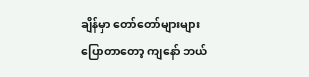ချိန်မှာ တော်တော်များများပြောတာတော့ ကျနော် ဘယ်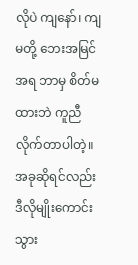လိုပဲ ကျနော်၊ ကျမတို့ ဘေးအမြင်အရ ဘာမှ စိတ်မထားဘဲ ကူညီလိုက်တာပါတဲ့။ အခုဆိုရင်လည်း ဒီလိုမျိုးကောင်းသွား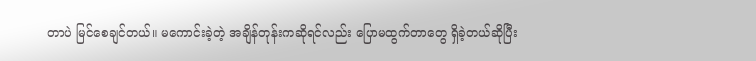တာပဲ မြင်စေချင်တယ်။ မကောင်းခဲ့တဲ့ အချိန်တုန်းကဆိုရင်လည်း ပြောမထွက်တာတွေ ရှိခဲ့တယ်ဆိုပြီး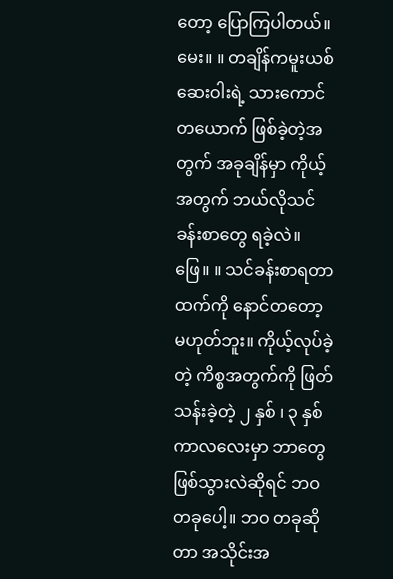တော့ ပြောကြပါတယ်။
မေး။ ။ တချိန်ကမူးယစ်ဆေးဝါးရဲ့ သားကောင်တယောက် ဖြစ်ခဲ့တဲ့အတွက် အခုချိန်မှာ ကိုယ့်အတွက် ဘယ်လိုသင်ခန်းစာတွေ ရခဲ့လဲ။
ဖြေ။ ။ သင်ခန်းစာရတာထက်ကို နောင်တတော့ မဟုတ်ဘူး။ ကိုယ့်လုပ်ခဲ့တဲ့ ကိစ္စအတွက်ကို ဖြတ်သန်းခဲ့တဲ့ ၂ နှစ် ၊ ၃ နှစ်ကာလလေးမှာ ဘာတွေ ဖြစ်သွားလဲဆိုရင် ဘဝတခုပေါ့။ ဘဝ တခုဆိုတာ အသိုင်းအ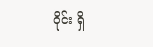ဝိုင်း ရှိ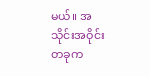မယ်။ အသိုင်းအဝိုင်းတခုက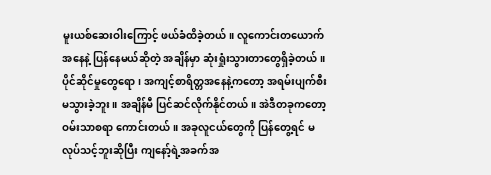မူးယစ်ဆေးဝါးကြောင့် ဖယ်ခံထိခဲ့တယ်။ လူကောင်းတယောက်အနေနဲ့ ပြန်နေမယ်ဆိုတဲ့ အချိန်မှာ ဆုံးရှုံးသွားတာတွေရှိခဲ့တယ်။
ပိုင်ဆိုင်မှုတွေရော၊ အကျင့်စာရိတ္တအနေနဲ့ကတော့ အရမ်းပျက်စီး မသွားခဲ့ဘူး။ အချိန်မီ ပြင်ဆင်လိုက်နိုင်တယ်။ အဲဒီတခုကတော့ ဝမ်းသာစရာ ကောင်းတယ်။ အခုလူငယ်တွေကို ပြန်တွေ့ရင် မလုပ်သင့်ဘူးဆိုပြီး ကျနော့်ရဲ့အခက်အ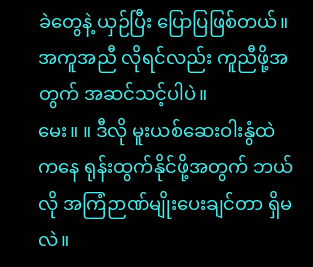ခဲတွေနဲ့ ယှဉ်ပြီး ပြောပြဖြစ်တယ်။ အကူအညီ လိုရင်လည်း ကူညီဖို့အတွက် အဆင်သင့်ပါပဲ။
မေး။ ။ ဒီလို မူးယစ်ဆေးဝါးနွံထဲကနေ ရုန်းထွက်နိုင်ဖို့အတွက် ဘယ်လို အကြံဉာဏ်မျိုးပေးချင်တာ ရှိမလဲ။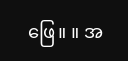ဖြေ။ ။ အ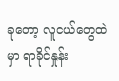ခုတော့ လူငယ်တွေထဲမှာ ရာခိုင်နှုန်း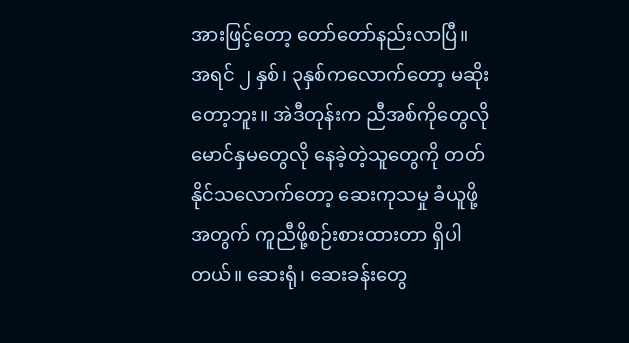အားဖြင့်တော့ တော်တော်နည်းလာပြီ။ အရင် ၂ နှစ်၊ ၃နှစ်ကလောက်တော့ မဆိုးတော့ဘူး။ အဲဒီတုန်းက ညီအစ်ကိုတွေလို မောင်နှမတွေလို နေခဲ့တဲ့သူတွေကို တတ်နိုင်သလောက်တော့ ဆေးကုသမှု ခံယူဖို့အတွက် ကူညီဖို့စဉ်းစားထားတာ ရှိပါတယ်။ ဆေးရုံ၊ ဆေးခန်းတွေ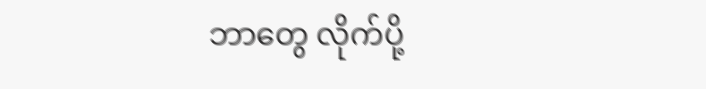ဘာတွေ လိုက်ပို့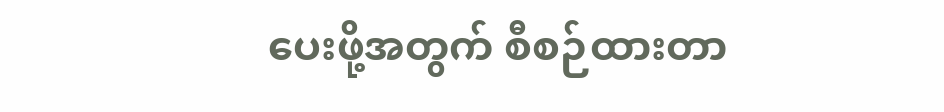ပေးဖို့အတွက် စီစဉ်ထားတာ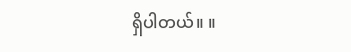ရှိပါတယ်။ ။